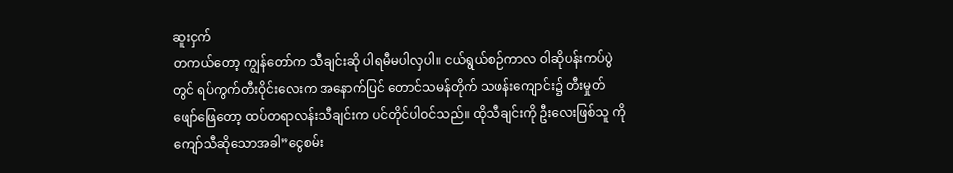ဆူးငှက်
တကယ်တော့ ကျွန်တော်က သီချင်းဆို ပါရမီမပါလှပါ။ ငယ်ရွယ်စဉ်ကာလ ဝါဆိုပန်းကပ်ပွဲတွင် ရပ်ကွက်တီးဝိုင်းလေးက အနောက်ပြင် တောင်သမန်တိုက် သဖန်းကျောင်း၌ တီးမှုတ်ဖျော်ဖြေတော့ ထပ်တရာလန်းသီချင်းက ပင်တိုင်ပါဝင်သည်။ ထိုသီချင်းကို ဦးလေးဖြစ်သူ ကိုကျော်သီဆိုသောအခါ”ငွေစမ်း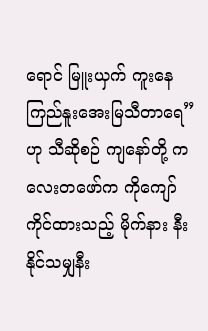ရောင် မြူးယှက် ကူးနေ ကြည်နူးအေးမြသီတာရေ” ဟု သီဆိုစဉ် ကျနော်တို့ ကလေးတဖော်က ကိုကျော် ကိုင်ထားသည့် မိုက်နား နီးနိုင်သမျှနီး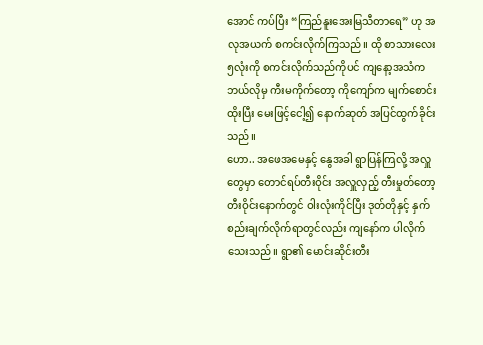အောင် ကပ်ပြီး “ကြည်နူးအေးမြသီတာရေ” ဟု အလုအယက် စကင်းလိုက်ကြသည်။ ထို စာသားလေး ၅လုံးကို စကင်းလိုက်သည်ကိုပင် ကျနော့အသံက ဘယ်လိုမှ ကီးမကိုက်တော့ ကိုကျော်က မျက်စောင်းထိုးပြီး မေးဖြင့်ငေါ့၍ နောက်ဆုတ် အပြင်ထွက်ခိုင်းသည်။
ဟော.. အဖေအမေနှင့် နွေအခါ ရွာပြန်ကြလို့ အလှူတွေမှာ တောင်ရပ်တီးဝိုင်း အလှူလှည့် တီးမှုတ်တော့ တီးဝိုင်းနောက်တွင် ဝါးလုံးကိုင်ပြီး ဒုတ်တိုနှင့် နှက် စည်းချက်လိုက်ရာတွင်လည်း ကျနော်က ပါလိုက်သေးသည်။ ရွာ၏ မောင်းဆိုင်းတီး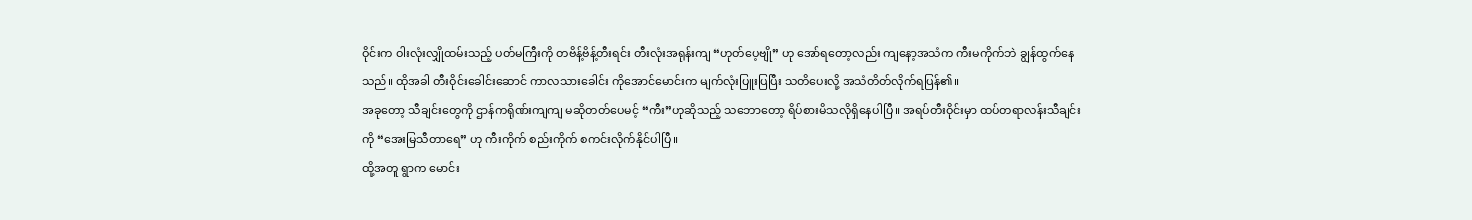ဝိုင်းက ဝါးလုံးလျှိုထမ်းသည့် ပတ်မကြီးကို တဗိန့်ဗိန့်တီးရင်း တီးလုံးအရုန်းကျ “ဟုတ်ပေ့ဗျို” ဟု အော်ရတော့လည်း ကျနော့အသံက ကီးမကိုက်ဘဲ ချွန်ထွက်နေသည်။ ထိုအခါ တီးဝိုင်းခေါင်းဆောင် ကာလသားခေါင်း ကိုအောင်မောင်းက မျက်လုံးပြူးပြပြီး သတိပေးလို့ အသံတိတ်လိုက်ရပြန်၏။
အခုတော့ သီချင်းတွေကို ဌာန်ကရိုဏ်းကျကျ မဆိုတတ်ပေမင့် “ကီး”ဟုဆိုသည့် သဘောတော့ ရိပ်စားမိသလိုရှိနေပါပြီ။ အရပ်တီးဝိုင်းမှာ ထပ်တရာလန်းသီချင်းကို “အေးမြသီတာရေ” ဟု ကီးကိုက် စည်းကိုက် စကင်းလိုက်နိုင်ပါပြီ။
ထို့အတူ ရွာက မောင်း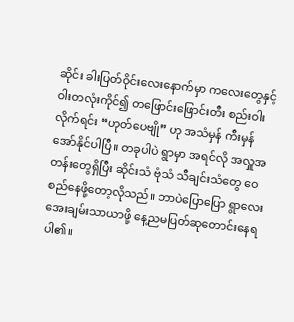ဆိုင်း ခါးပြတ်ဝိုင်းလေးနောက်မှာ ကလေးတွေနှင့် ဝါးတလုံးကိုင်၍ တဖြောင်းဖြောင်းတီး စည်းဝါးလိုက်ရင်း “ဟုတ်ပေဗျို” ဟု အသံမှန် ကီးမှန် အော်နိုင်ပါပြီ။ တခုပါပဲ ရွာမှာ အရင်လို အလှူအတန်းတွေရှိပြီး ဆိုင်းသံ ဗုံသံ သီချင်းသံတွေ ဝေစည်နေဖို့တော့လိုသည်။ ဘာပဲပြောပြော ရွာလေး အေးချမ်းသာယာဖို့ နေ့ညမပြတ်ဆုတောင်းနေရပါ၏။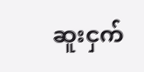ဆူးငှက်